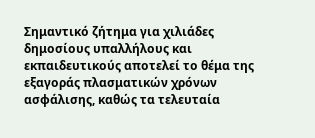Σημαντικό ζήτημα για χιλιάδες δημοσίους υπαλλήλους και εκπαιδευτικούς αποτελεί το θέμα της εξαγοράς πλασματικών χρόνων ασφάλισης, καθώς τα τελευταία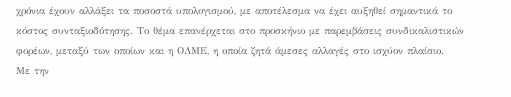χρόνια έχουν αλλάξει τα ποσοστά υπολογισμού, με αποτέλεσμα να έχει αυξηθεί σημαντικά το κόστος συνταξιοδότησης. Το θέμα επανέρχεται στο προσκήνιο με παρεμβάσεις συνδικαλιστικών φορέων, μεταξύ των οποίων και η ΟΛΜΕ, η οποία ζητά άμεσες αλλαγές στο ισχύον πλαίσιο.
Με την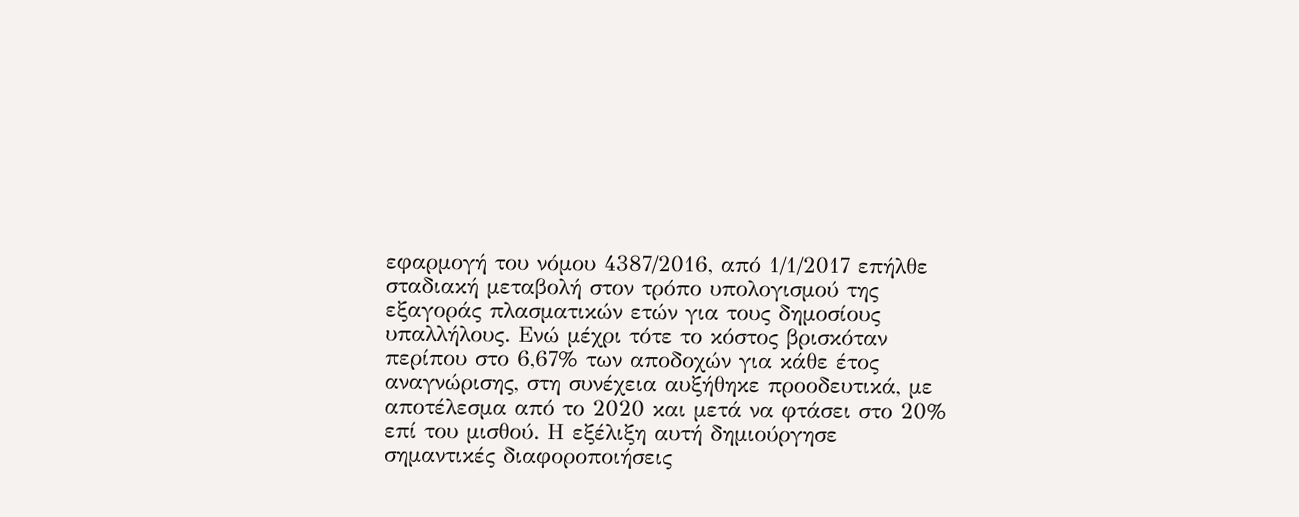εφαρμογή του νόμου 4387/2016, από 1/1/2017 επήλθε σταδιακή μεταβολή στον τρόπο υπολογισμού της εξαγοράς πλασματικών ετών για τους δημοσίους υπαλλήλους. Ενώ μέχρι τότε το κόστος βρισκόταν περίπου στο 6,67% των αποδοχών για κάθε έτος αναγνώρισης, στη συνέχεια αυξήθηκε προοδευτικά, με αποτέλεσμα από το 2020 και μετά να φτάσει στο 20% επί του μισθού. Η εξέλιξη αυτή δημιούργησε σημαντικές διαφοροποιήσεις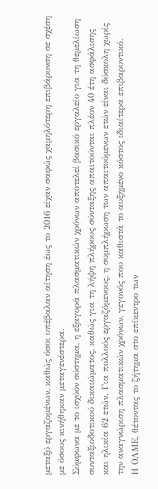μεταξύ εργαζομένων, καθώς όσοι υπέβαλαν αίτηση έως το 2016 είχαν σαφώς χαμηλότερη επιβάρυνση σε σχέση με όσους κινήθηκαν μεταγενέστερα.
Σύμφωνα με το ισχύον σύστημα, η εξαγορά πλασματικών χρόνων αποτελεί βασικό εργαλείο για τη θεμελίωση συνταξιοδοτικού δικαιώματος, καθώς για τη λήψη πλήρους σύνταξης απαιτούνται πλέον 40 έτη ασφάλισης και ηλικία 62 ετών. Για πολλούς εργαζόμενους, η συμπλήρωση των απαιτούμενων ετών είναι δύσκολη χωρίς την αναγνώριση πλασματικών χρόνων, γεγονός που καθιστά το αυξημένο κόστος ιδιαίτερα επιβαρυντικό.
Η ΟΛΜΕ, θέτοντας το ζήτημα στο επίκεντρο των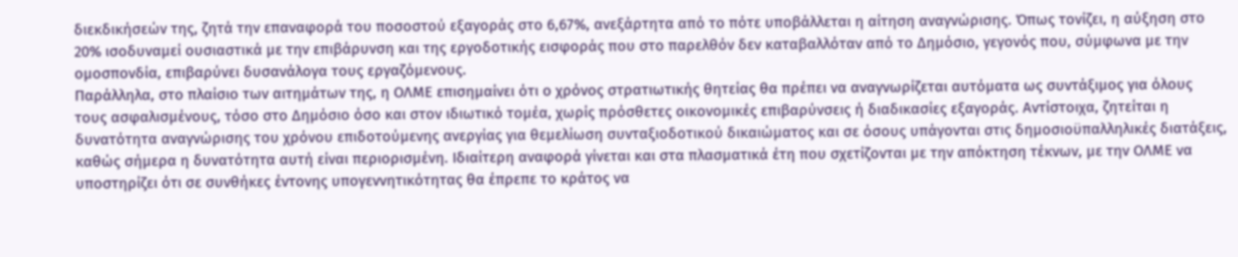διεκδικήσεών της, ζητά την επαναφορά του ποσοστού εξαγοράς στο 6,67%, ανεξάρτητα από το πότε υποβάλλεται η αίτηση αναγνώρισης. Όπως τονίζει, η αύξηση στο 20% ισοδυναμεί ουσιαστικά με την επιβάρυνση και της εργοδοτικής εισφοράς που στο παρελθόν δεν καταβαλλόταν από το Δημόσιο, γεγονός που, σύμφωνα με την ομοσπονδία, επιβαρύνει δυσανάλογα τους εργαζόμενους.
Παράλληλα, στο πλαίσιο των αιτημάτων της, η ΟΛΜΕ επισημαίνει ότι ο χρόνος στρατιωτικής θητείας θα πρέπει να αναγνωρίζεται αυτόματα ως συντάξιμος για όλους τους ασφαλισμένους, τόσο στο Δημόσιο όσο και στον ιδιωτικό τομέα, χωρίς πρόσθετες οικονομικές επιβαρύνσεις ή διαδικασίες εξαγοράς. Αντίστοιχα, ζητείται η δυνατότητα αναγνώρισης του χρόνου επιδοτούμενης ανεργίας για θεμελίωση συνταξιοδοτικού δικαιώματος και σε όσους υπάγονται στις δημοσιοϋπαλληλικές διατάξεις, καθώς σήμερα η δυνατότητα αυτή είναι περιορισμένη. Ιδιαίτερη αναφορά γίνεται και στα πλασματικά έτη που σχετίζονται με την απόκτηση τέκνων, με την ΟΛΜΕ να υποστηρίζει ότι σε συνθήκες έντονης υπογεννητικότητας θα έπρεπε το κράτος να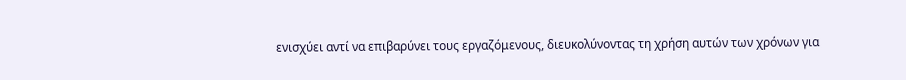ενισχύει αντί να επιβαρύνει τους εργαζόμενους, διευκολύνοντας τη χρήση αυτών των χρόνων για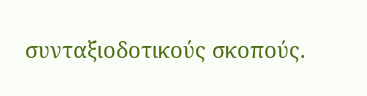συνταξιοδοτικούς σκοπούς.